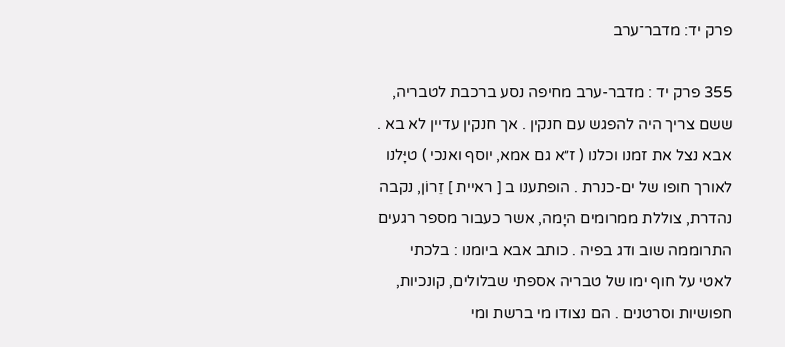פרק יד: מדבר־ערב

355 פרק יד : מדבר-ערב מחיפה נסע ברכבת לטבריה, ששם צריך היה להפגש עם חנקין . אך חנקין עדיין לא בא . אבא נצל את זמנו וכלנו ( ז״א גם אמא, יוסף ואנכי ) טיָּלנו לאורך חופו של ים-כנרת . הופתענו ב [ ראיית ] זֵרוֹן, נקבה נהדרת, צוללת ממרומים היָמה, אשר כעבור מספר רגעים התרוממה שוב ודג בפיה . כותב אבא ביומנו : בלכתי לאטי על חוף ימו של טבריה אספתי שבלולים, קונכיות, חפושיות וסרטנים . הם נצודו מי ברשת ומי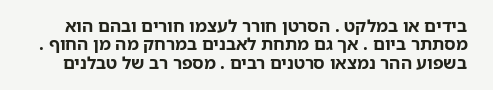בידים או במלקט . הסרטן חורר לעצמו חורים ובהם הוא מסתתר ביום . אך גם מתחת לאבנים במרחק מה מן החוף . בשפוע ההר נמצאו סרטנים רבים . מספר רב של טבלנים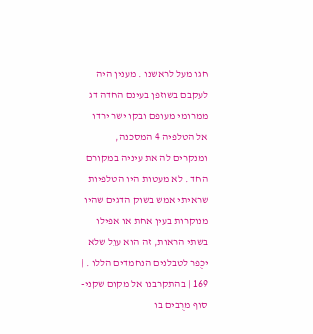חגו מעל לראשנו . מענין היה לעקבם בשוזפן בעינם החדה דג ממרומי מעופם ובקו ישר ירדו אל הטלפיה 4 המסכנה, ומנקרים לה את עיניה במקורם החד . לא מעטות היו הטלפיות שראיתי אמש בשוק הדגים שהיו מנוקרות בעין אחת או אפילו בשתי הראות, זה הוא עוֵל שלא יכֻפר לטבלנים הנחמדים הללו . | 169 | בהתקרבנו אל מקום שקני-סוף מרֻבים בו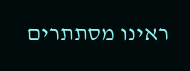ראינו מסתתרים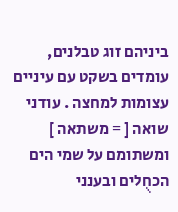ביניהם זוג טבלנים, עומדים בשקט עם עיניים עצומות למחצה . עודני שואה [ = משתאה ] ומשתומם על שמי הים הכחֻלים ובענני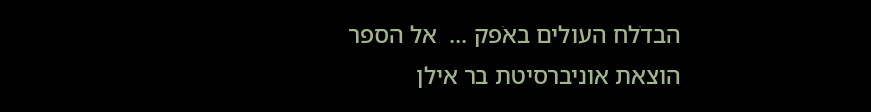הבדֹלח העולים באֹפק ...  אל הספר
הוצאת אוניברסיטת בר אילן